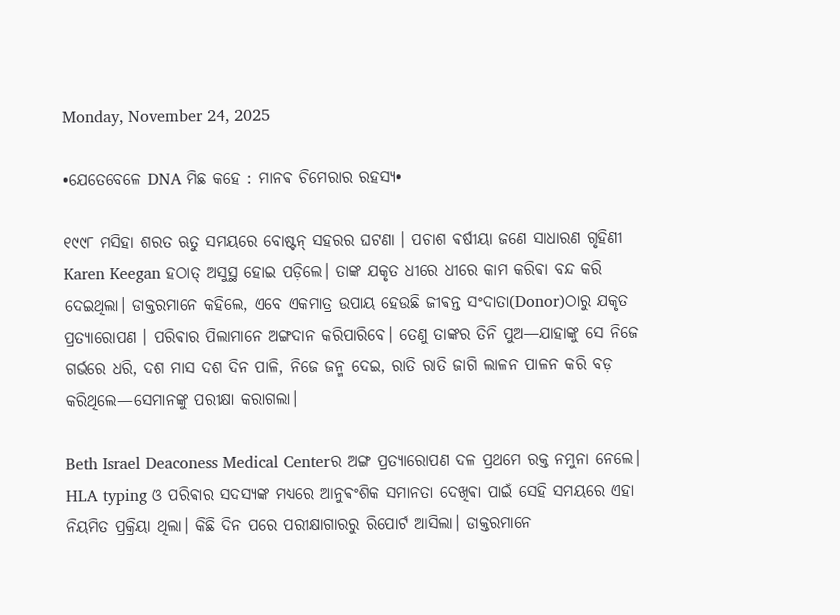Monday, November 24, 2025

•ଯେତେବେଳେ DNA ମିଛ କହେ : ମାନଵ ଚିମେରାର ରହସ୍ୟ•

୧୯୯୮ ମସିହା ଶରତ ଋତୁ ସମୟରେ ବୋଷ୍ଟନ୍ ସହରର ଘଟଣା । ପଚାଶ ଵର୍ଷୀୟା ଜଣେ ସାଧାରଣ ଗୃହିଣୀ Karen Keegan ହଠାତ୍ ଅସୁସ୍ଥ ହୋଇ ପଡ଼ିଲେ। ତାଙ୍କ ଯକୃତ ଧୀରେ ଧୀରେ କାମ କରିଵା ବନ୍ଦ କରି ଦେଇଥିଲା। ଡାକ୍ତରମାନେ କହିଲେ, ଏବେ ଏକମାତ୍ର ଉପାୟ ହେଉଛି ଜୀଵନ୍ତ ସଂଦାତା(Donor)ଠାରୁ ଯକୃତ ପ୍ରତ୍ୟାରୋପଣ । ପରିଵାର ପିଲାମାନେ ଅଙ୍ଗଦାନ କରିପାରିବେ। ତେଣୁ ତାଙ୍କର ତିନି ପୁଅ—ଯାହାଙ୍କୁ ସେ ନିଜେ ଗର୍ଭରେ ଧରି, ଦଶ ମାସ ଦଶ ଦିନ ପାଳି, ନିଜେ ଜନ୍ମ ଦେଇ, ରାତି ରାତି ଜାଗି ଲାଳନ ପାଳନ କରି ବଡ଼ କରିଥିଲେ—ସେମାନଙ୍କୁ ପରୀକ୍ଷା କରାଗଲା।

Beth Israel Deaconess Medical Centerର ଅଙ୍ଗ ପ୍ରତ୍ୟାରୋପଣ ଦଳ ପ୍ରଥମେ ରକ୍ତ ନମୁନା ନେଲେ। HLA typing ଓ ପରିଵାର ସଦସ୍ୟଙ୍କ ମଧ୍ୟରେ ଆନୁଵଂଶିକ ସମାନତା ଦେଖିଵା ପାଇଁ ସେହି ସମୟରେ ଏହା ନିୟମିତ ପ୍ରକ୍ରିୟା ଥିଲା। କିଛି ଦିନ ପରେ ପରୀକ୍ଷାଗାରରୁ ରିପୋର୍ଟ ଆସିଲା। ଡାକ୍ତରମାନେ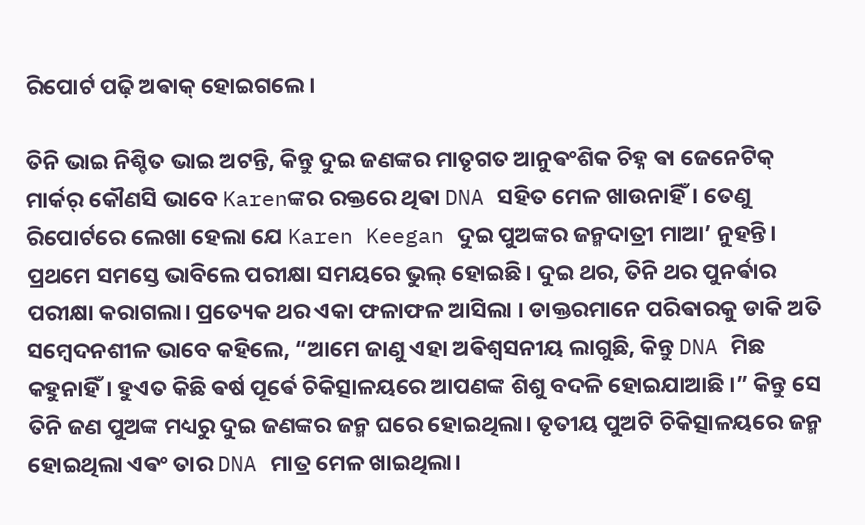ରିପୋର୍ଟ ପଢ଼ି ଅଵାକ୍ ହୋଇଗଲେ।

ତିନି ଭାଇ ନିଶ୍ଚିତ ଭାଇ ଅଟନ୍ତି, କିନ୍ତୁ ଦୁଇ ଜଣଙ୍କର ମାତୃଗତ ଆନୁଵଂଶିକ ଚିହ୍ନ ଵା ଜେନେଟିକ୍ ମାର୍କର୍ କୌଣସି ଭାବେ Karenଙ୍କର ରକ୍ତରେ ଥିଵା DNA ସହିତ ମେଳ ଖାଉନାହିଁ। ତେଣୁ ରିପୋର୍ଟରେ ଲେଖା ହେଲା ଯେ Karen Keegan ଦୁଇ ପୁଅଙ୍କର ଜନ୍ମଦାତ୍ରୀ ମାଆ’ ନୁହନ୍ତି।
ପ୍ରଥମେ ସମସ୍ତେ ଭାବିଲେ ପରୀକ୍ଷା ସମୟରେ ଭୁଲ୍ ହୋଇଛି। ଦୁଇ ଥର, ତିନି ଥର ପୁନର୍ଵାର ପରୀକ୍ଷା କରାଗଲା। ପ୍ରତ୍ୟେକ ଥର ଏକା ଫଳାଫଳ ଆସିଲା । ଡାକ୍ତରମାନେ ପରିଵାରକୁ ଡାକି ଅତି ସମ୍ବେଦନଶୀଳ ଭାବେ କହିଲେ, “ଆମେ ଜାଣୁ ଏହା ଅଵିଶ୍ୱସନୀୟ ଲାଗୁଛି, କିନ୍ତୁ DNA ମିଛ କହୁନାହିଁ। ହୁଏତ କିଛି ଵର୍ଷ ପୂର୍ଵେ ଚିକିତ୍ସାଳୟରେ ଆପଣଙ୍କ ଶିଶୁ ବଦଳି ହୋଇଯାଆଛି ।” କିନ୍ତୁ ସେ ତିନି ଜଣ ପୁଅଙ୍କ ମଧ୍ୟରୁ ଦୁଇ ଜଣଙ୍କର ଜନ୍ମ ଘରେ ହୋଇଥିଲା। ତୃତୀୟ ପୁଅଟି ଚିକିତ୍ସାଳୟରେ ଜନ୍ମ ହୋଇଥିଲା ଏଵଂ ତାର DNA ମାତ୍ର ମେଳ ଖାଇଥିଲା।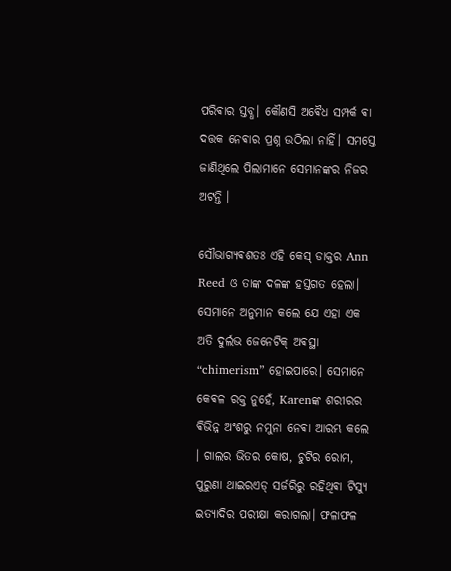ପରିଵାର ସ୍ତବ୍ଧ। କୌଣସି ଅଵୈଧ ସମ୍ପର୍କ ଵା ଦତ୍ତକ ନେଵାର ପ୍ରଶ୍ନ ଉଠିଲା ନାହିଁ। ସମସ୍ତେ ଜାଣିଥିଲେ ପିଲାମାନେ ସେମାନଙ୍କର ନିଜର ଅଟନ୍ତି ।

ସୌଭାଗ୍ୟଵଶତଃ ଏହି କେସ୍ ଡାକ୍ତର Ann Reed ଓ ତାଙ୍କ ଦଳଙ୍କ ହସ୍ତଗତ ହେଲା। ସେମାନେ ଅନୁମାନ କଲେ ଯେ ଏହା ଏକ ଅତି ଦୁର୍ଲଭ ଜେନେଟିକ୍ ଅଵସ୍ଥା “chimerism” ହୋଇପାରେ। ସେମାନେ କେଵଳ ରକ୍ତ ନୁହେଁ, Karenଙ୍କ ଶରୀରର ଵିଭିନ୍ନ ଅଂଶରୁ ନମୁନା ନେଵା ଆରମ୍ଭ କଲେ । ଗାଲର ଭିତର କୋଷ, ଚୁଟିର ରୋମ, ପୁରୁଣା ଥାଇରଏଡ୍ ସର୍ଜରିରୁ ରହିଥିଵା ଟିସ୍ୟୁ ଇତ୍ୟାଦିର ପରୀକ୍ଷା କରାଗଲା। ଫଳାଫଳ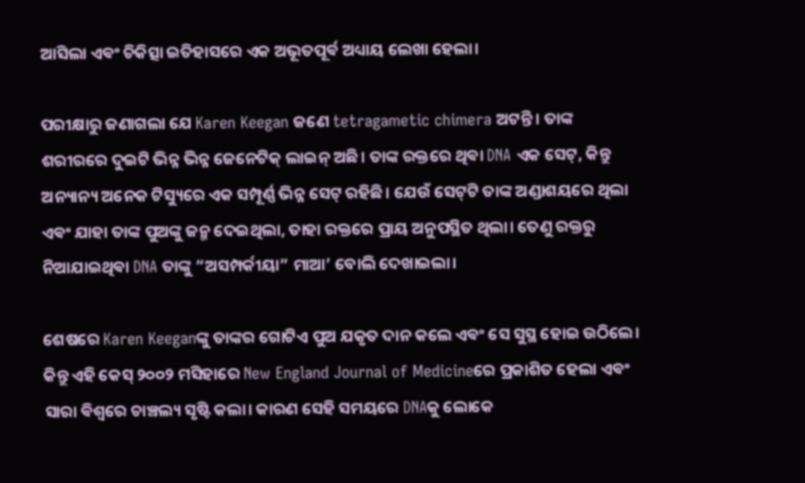ଆସିଲା ଏଵଂ ଚିକିତ୍ସା ଇତିହାସରେ ଏକ ଅଭୂତପୂର୍ଵ ଅଧ୍ୟାୟ ଲେଖା ହେଲା।

ପରୀକ୍ଷାରୁ ଜଣାଗଲା ଯେ Karen Keegan ଜଣେ tetragametic chimera ଅଟନ୍ତି । ତାଙ୍କ ଶରୀରରେ ଦୁଇଟି ଭିନ୍ନ ଭିନ୍ନ ଜେନେଟିକ୍ ଲାଇନ୍ ଅଛି। ତାଙ୍କ ରକ୍ତରେ ଥିଵା DNA ଏକ ସେଟ୍, କିନ୍ତୁ ଅନ୍ୟାନ୍ୟ ଅନେକ ଟିସ୍ୟୁରେ ଏକ ସମ୍ପୂର୍ଣ୍ଣ ଭିନ୍ନ ସେଟ୍ ରହିଛି। ଯେଉଁ ସେଟ୍‌ଟି ତାଙ୍କ ଅଣ୍ଡାଶୟରେ ଥିଲା ଏଵଂ ଯାହା ତାଙ୍କ ପୁଅଙ୍କୁ ଜନ୍ମ ଦେଇଥିଲା, ତାହା ରକ୍ତରେ ପ୍ରାୟ ଅନୁପସ୍ଥିତ ଥିଲା। ତେଣୁ ରକ୍ତରୁ ନିଆଯାଇଥିଵା DNA ତାଙ୍କୁ “ଅସମ୍ପର୍କୀୟା” ମାଆ’ ବୋଲି ଦେଖାଇଲା।

ଶେଷରେ Karen Keeganଙ୍କୁ ତାଙ୍କର ଗୋଟିଏ ପୁଅ ଯକୃତ ଦାନ କଲେ ଏଵଂ ସେ ସୁସ୍ଥ ହୋଇ ଉଠିଲେ। କିନ୍ତୁ ଏହି କେସ୍ ୨୦୦୨ ମସିହାରେ New England Journal of Medicineରେ ପ୍ରକାଶିତ ହେଲା ଏଵଂ ସାରା ଵିଶ୍ୱରେ ଚାଞ୍ଚଲ୍ୟ ସୃଷ୍ଟି କଲା। କାରଣ ସେହି ସମୟରେ DNAକୁ ଲୋକେ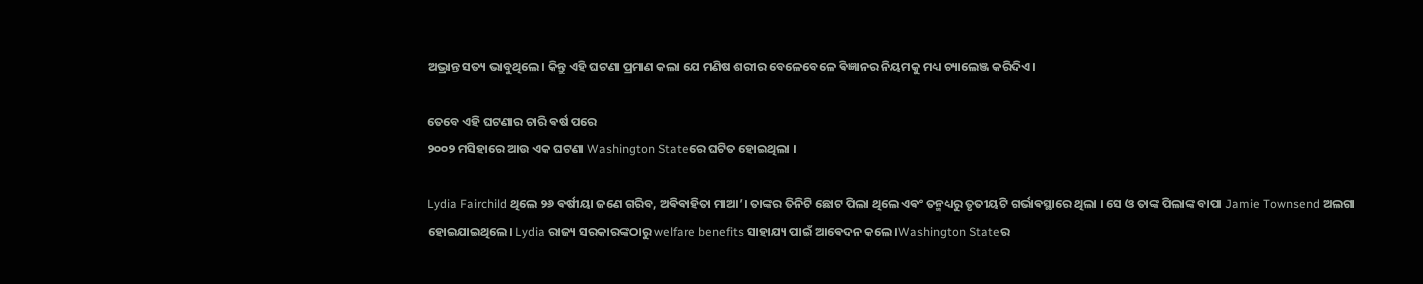ଅଭ୍ରାନ୍ତ ସତ୍ୟ ଭାବୁଥିଲେ। କିନ୍ତୁ ଏହି ଘଟଣା ପ୍ରମାଣ କଲା ଯେ ମଣିଷ ଶରୀର ବେଳେବେଳେ ଵିଜ୍ଞାନର ନିୟମକୁ ମଧ୍ୟ ଚ୍ୟାଲେଞ୍ଜ କରିଦିଏ।

ତେବେ ଏହି ଘଟଣାର ଚାରି ଵର୍ଷ ପରେ
୨୦୦୨ ମସିହାରେ ଆଉ ଏକ ଘଟଣା Washington Stateରେ ଘଟିତ ହୋଇଥିଲା ।‌

Lydia Fairchild ଥିଲେ ୨୬ ଵର୍ଷୀୟା ଜଣେ ଗରିବ, ଅଵିଵାହିତା ମାଆ’। ତାଙ୍କର ତିନିଟି ଛୋଟ ପିଲା ଥିଲେ ଏଵଂ ତନ୍ମଧ୍ୟରୁ ତୃତୀୟଟି ଗର୍ଭାଵସ୍ଥାରେ ଥିଲା ।‌ ସେ ଓ ତାଙ୍କ ପିଲାଙ୍କ ବାପା Jamie Townsend ଅଲଗା ହୋଇଯାଇଥିଲେ। Lydia ରାଜ୍ୟ ସରକାରଙ୍କଠାରୁ welfare benefits ସାହାଯ୍ୟ ପାଇଁ ଆଵେଦନ କଲେ।Washington Stateର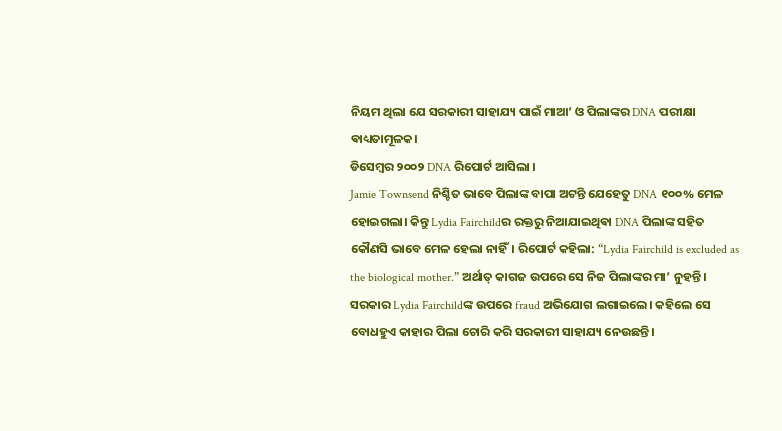ନିୟମ ଥିଲା ଯେ ସରକାରୀ ସାହାଯ୍ୟ ପାଇଁ ମାଆ’ ଓ ପିଲାଙ୍କର DNA ପରୀକ୍ଷା ଵାଧ୍ୟତାମୂଳକ।
ଡିସେମ୍ବର ୨୦୦୨ DNA ରିପୋର୍ଟ ଆସିଲା ।
Jamie Townsend ନିଶ୍ଚିତ ଭାବେ ପିଲାଙ୍କ ବାପା ଅଟନ୍ତି ଯେହେତୁ DNA ୧୦୦% ମେଳ ହୋଇଗଲା। କିନ୍ତୁ Lydia Fairchildର ରକ୍ତରୁ ନିଆଯାଇଥିଵା DNA ପିଲାଙ୍କ ସହିତ କୌଣସି ଭାବେ ମେଳ ହେଲା ନାହିଁ। ରିପୋର୍ଟ କହିଲା: “Lydia Fairchild is excluded as the biological mother.” ଅର୍ଥାତ୍ କାଗଜ ଉପରେ ସେ ନିଜ ପିଲାଙ୍କର ମା’ ନୁହନ୍ତି।
ସରକାର Lydia Fairchildଙ୍କ ଉପରେ fraud ଅଭିଯୋଗ ଲଗାଇଲେ। କହିଲେ ସେ ବୋଧହୁଏ କାହାର ପିଲା ଚୋରି କରି ସରକାରୀ ସାହାଯ୍ୟ ନେଉଛନ୍ତି।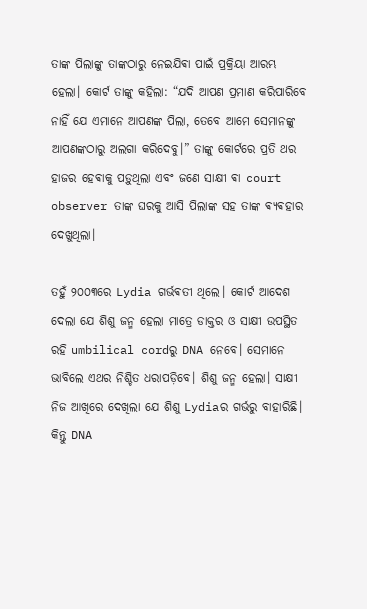ତାଙ୍କ ପିଲାଙ୍କୁ ତାଙ୍କଠାରୁ ନେଇଯିଵା ପାଇଁ ପ୍ରକ୍ରିୟା ଆରମ୍ଭ ହେଲା। କୋର୍ଟ ତାଙ୍କୁ କହିଲା: “ଯଦି ଆପଣ ପ୍ରମାଣ କରିପାରିବେ ନାହିଁ ଯେ ଏମାନେ ଆପଣଙ୍କ ପିଲା, ତେବେ ଆମେ ସେମାନଙ୍କୁ ଆପଣଙ୍କଠାରୁ ଅଲଗା କରିଦେବୁ।” ତାଙ୍କୁ କୋର୍ଟରେ ପ୍ରତି ଥର ହାଜର ହେଵାକୁ ପଡ଼ୁଥିଲା ଏବଂ ଜଣେ ସାକ୍ଷୀ ଵା court observer ତାଙ୍କ ଘରକୁ ଆସି ପିଲାଙ୍କ ସହ ତାଙ୍କ ଵ୍ୟଵହାର ଦେଖୁଥିଲା।

ତହୁଁ ୨୦୦୩ରେ Lydia ଗର୍ଭଵତୀ ଥିଲେ। କୋର୍ଟ ଆଦେଶ ଦେଲା ଯେ ଶିଶୁ ଜନ୍ମ ହେଲା ମାତ୍ରେ ଡାକ୍ତର ଓ ସାକ୍ଷୀ ଉପସ୍ଥିତ ରହି umbilical cordରୁ DNA ନେବେ। ସେମାନେ ଭାବିଲେ ଏଥର ନିଶ୍ଚିତ ଧରାପଡ଼ିବେ। ଶିଶୁ ଜନ୍ମ ହେଲା। ସାକ୍ଷୀ ନିଜ ଆଖିରେ ଦେଖିଲା ଯେ ଶିଶୁ Lydiaର ଗର୍ଭରୁ ବାହାରିଛି। କିନ୍ତୁ DNA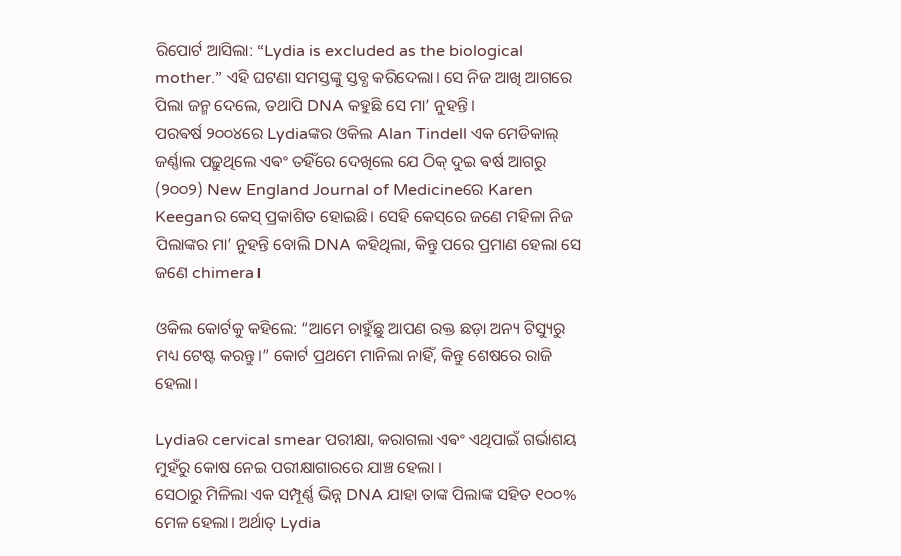ରିପୋର୍ଟ ଆସିଲା: “Lydia is excluded as the biological mother.” ଏହି ଘଟଣା ସମସ୍ତଙ୍କୁ ସ୍ତବ୍ଧ କରିଦେଲା। ସେ ନିଜ ଆଖି ଆଗରେ ପିଲା ଜନ୍ମ ଦେଲେ, ତଥାପି DNA କହୁଛି ସେ ମା’ ନୁହନ୍ତି।
ପରଵର୍ଷ ୨୦୦୪ରେ Lydiaଙ୍କର ଓକିଲ Alan Tindell ଏକ ମେଡିକାଲ୍ ଜର୍ଣ୍ଣାଲ ପଢ଼ୁଥିଲେ ଏଵଂ ତହିଁରେ ଦେଖିଲେ ଯେ ଠିକ୍ ଦୁଇ ଵର୍ଷ ଆଗରୁ (୨୦୦୨) New England Journal of Medicineରେ Karen Keeganର କେସ୍ ପ୍ରକାଶିତ ହୋଇଛି। ସେହି କେସ୍‌ରେ ଜଣେ ମହିଳା ନିଜ ପିଲାଙ୍କର ମା’ ନୁହନ୍ତି ବୋଲି DNA କହିଥିଲା, କିନ୍ତୁ ପରେ ପ୍ରମାଣ ହେଲା ସେ ଜଣେ chimera।

ଓକିଲ କୋର୍ଟକୁ କହିଲେ: “ଆମେ ଚାହୁଁଛୁ ଆପଣ ରକ୍ତ ଛଡ଼ା ଅନ୍ୟ ଟିସ୍ୟୁରୁ ମଧ୍ୟ ଟେଷ୍ଟ କରନ୍ତୁ।” କୋର୍ଟ ପ୍ରଥମେ ମାନିଲା ନାହିଁ, କିନ୍ତୁ ଶେଷରେ ରାଜି ହେଲା।

Lydiaର cervical smear ପରୀକ୍ଷା, କରାଗଲା ଏଵଂ ଏଥିପାଇଁ ଗର୍ଭାଶୟ ମୁହଁରୁ କୋଷ ନେଇ ପରୀକ୍ଷାଗାରରେ ଯାଞ୍ଚ ହେଲା ।
ସେଠାରୁ ମିଳିଲା ଏକ ସମ୍ପୂର୍ଣ୍ଣ ଭିନ୍ନ DNA ଯାହା ତାଙ୍କ ପିଲାଙ୍କ ସହିତ ୧୦୦% ମେଳ ହେଲା। ଅର୍ଥାତ୍ Lydia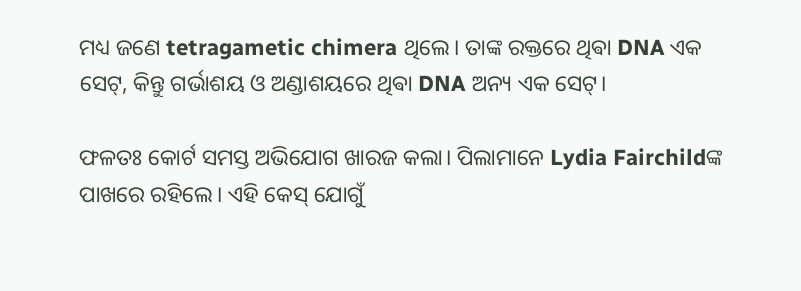ମଧ୍ୟ ଜଣେ tetragametic chimera ଥିଲେ। ତାଙ୍କ ରକ୍ତରେ ଥିଵା DNA ଏକ ସେଟ୍, କିନ୍ତୁ ଗର୍ଭାଶୟ ଓ ଅଣ୍ଡାଶୟରେ ଥିଵା DNA ଅନ୍ୟ ଏକ ସେଟ୍।

ଫଳତଃ କୋର୍ଟ ସମସ୍ତ ଅଭିଯୋଗ ଖାରଜ କଲା। ପିଲାମାନେ Lydia Fairchildଙ୍କ ପାଖରେ ରହିଲେ। ଏହି କେସ୍ ଯୋଗୁଁ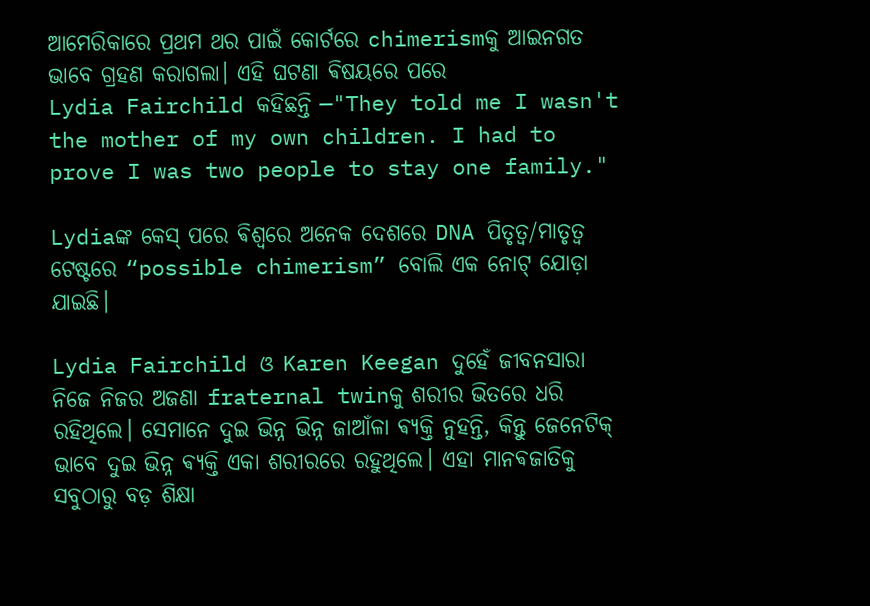ଆମେରିକାରେ ପ୍ରଥମ ଥର ପାଇଁ କୋର୍ଟରେ chimerismକୁ ଆଇନଗତ ଭାବେ ଗ୍ରହଣ କରାଗଲା। ଏହି ଘଟଣା ଵିଷୟରେ ପରେ
Lydia Fairchild କହିଛନ୍ତି —"They told me I wasn't the mother of my own children. I had to prove I was two people to stay one family."

Lydiaଙ୍କ କେସ୍ ପରେ ଵିଶ୍ୱରେ ଅନେକ ଦେଶରେ DNA ପିତୃତ୍ୱ/ମାତୃତ୍ୱ ଟେଷ୍ଟରେ “possible chimerism” ବୋଲି ଏକ ନୋଟ୍ ଯୋଡ଼ା ଯାଇଛି।

Lydia Fairchild ଓ Karen Keegan ଦୁହେଁ ଜୀବନସାରା ନିଜେ ନିଜର ଅଜଣା fraternal twinକୁ ଶରୀର ଭିତରେ ଧରି ରହିଥିଲେ। ସେମାନେ ଦୁଇ ଭିନ୍ନ ଭିନ୍ନ ଜାଆଁଳା ଵ୍ୟକ୍ତି ନୁହନ୍ତି, କିନ୍ତୁ ଜେନେଟିକ୍ ଭାବେ ଦୁଇ ଭିନ୍ନ ଵ୍ୟକ୍ତି ଏକା ଶରୀରରେ ରହୁଥିଲେ। ଏହା ମାନଵଜାତିକୁ ସବୁଠାରୁ ବଡ଼ ଶିକ୍ଷା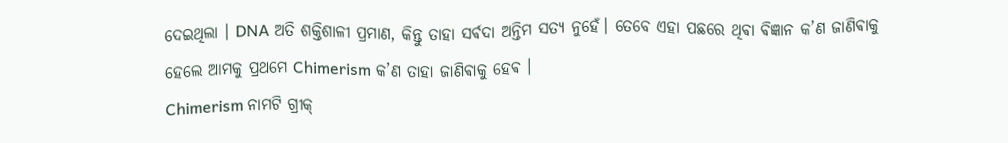ଦେଇଥିଲା । DNA ଅତି ଶକ୍ତିଶାଳୀ ପ୍ରମାଣ, କିନ୍ତୁ ତାହା ସର୍ଵଦା ଅନ୍ତିମ ସତ୍ୟ ନୁହେଁ। ତେବେ ଏହା ପଛରେ ଥିଵା ଵିଜ୍ଞାନ କ’ଣ ଜାଣିଵାକୁ ହେଲେ ଆମକୁ ପ୍ରଥମେ Chimerism କ’ଣ ତାହା ଜାଣିଵାକୁ ହେଵ ।
Chimerism ନାମଟି ଗ୍ରୀକ୍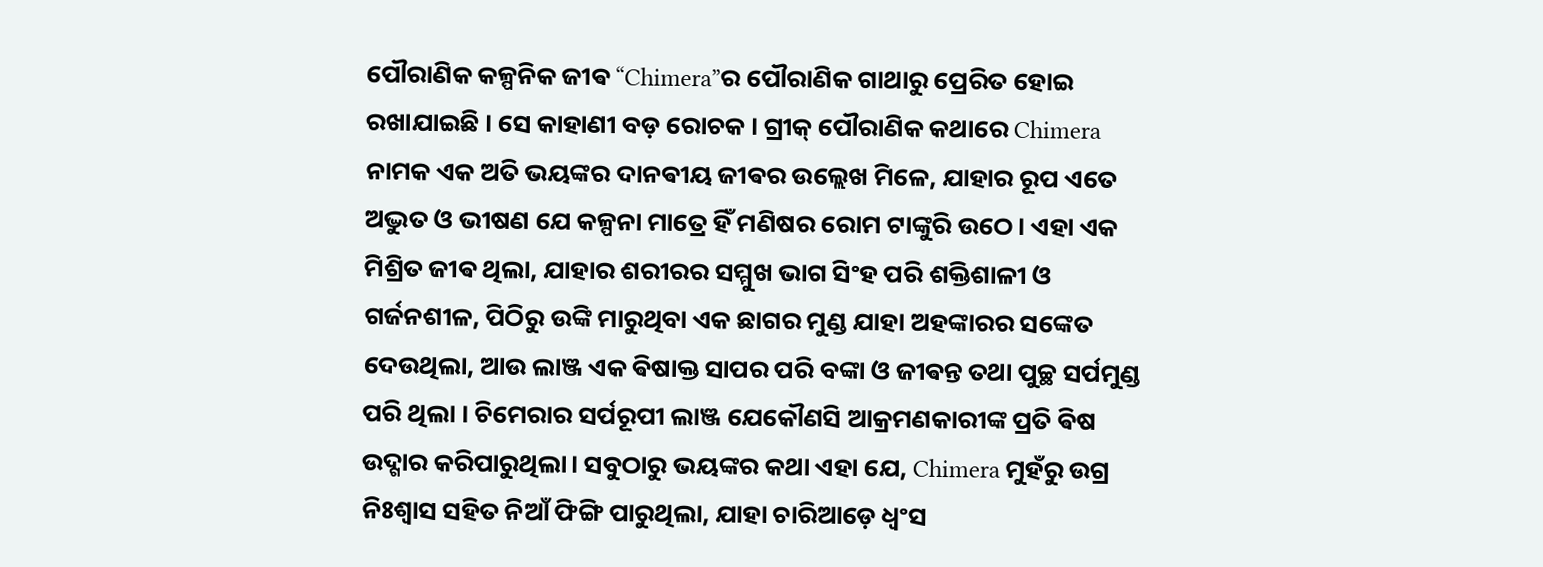ପୌରାଣିକ କଳ୍ପନିକ ଜୀଵ “Chimera”ର ପୌରାଣିକ ଗାଥାରୁ ପ୍ରେରିତ ହୋଇ ରଖାଯାଇଛି ।‌ ସେ କାହାଣୀ ବଡ଼ ରୋଚକ । ଗ୍ରୀକ୍ ପୌରାଣିକ କଥାରେ Chimera ନାମକ ଏକ ଅତି ଭୟଙ୍କର ଦାନଵୀୟ ଜୀଵର ଉଲ୍ଲେଖ ମିଳେ, ଯାହାର ରୂପ ଏତେ ଅଦ୍ଭୁତ ଓ ଭୀଷଣ ଯେ କଳ୍ପନା ମାତ୍ରେ ହିଁ ମଣିଷର ରୋମ ଟାଙ୍କୁରି ଉଠେ। ଏହା ଏକ ମିଶ୍ରିତ ଜୀଵ ଥିଲା, ଯାହାର ଶରୀରର ସମ୍ମୁଖ ଭାଗ ସିଂହ ପରି ଶକ୍ତିଶାଳୀ ଓ ଗର୍ଜନଶୀଳ, ପିଠିରୁ ଉଙ୍କି ମାରୁଥିବା ଏକ ଛାଗର ମୁଣ୍ଡ ଯାହା ଅହଙ୍କାରର ସଙ୍କେତ ଦେଉଥିଲା, ଆଉ ଲାଞ୍ଜ ଏକ ଵିଷାକ୍ତ ସାପର ପରି ବଙ୍କା ଓ ଜୀଵନ୍ତ ତଥା ପୁଚ୍ଛ ସର୍ପମୁଣ୍ଡ ପରି ଥିଲା । ଚିମେରାର ସର୍ପରୂପୀ ଲାଞ୍ଜ ଯେକୌଣସି ଆକ୍ରମଣକାରୀଙ୍କ ପ୍ରତି ଵିଷ ଉଦ୍ଗାର କରିପାରୁଥିଲା। ସବୁଠାରୁ ଭୟଙ୍କର କଥା ଏହା ଯେ, Chimera ମୁହଁରୁ ଉଗ୍ର ନିଃଶ୍ୱାସ ସହିତ ନିଆଁ ଫିଙ୍ଗି ପାରୁଥିଲା, ଯାହା ଚାରିଆଡ଼େ ଧ୍ୱଂସ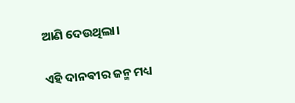ଆଣି ଦେଉଥିଲା।

ଏହି ଦାନଵୀର ଜନ୍ମ ମଧ୍ୟ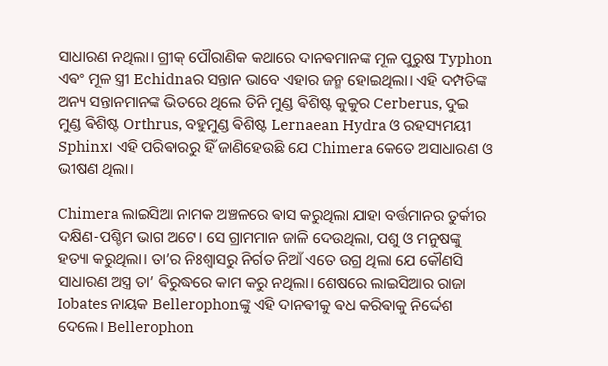ସାଧାରଣ ନଥିଲା। ଗ୍ରୀକ୍ ପୌରାଣିକ କଥାରେ ଦାନଵମାନଙ୍କ ମୂଳ ପୁରୁଷ Typhon ଏଵଂ ମୂଳ ସ୍ତ୍ରୀ Echidnaର ସନ୍ତାନ ଭାବେ ଏହାର ଜନ୍ମ ହୋଇଥିଲା। ଏହି ଦମ୍ପତିଙ୍କ ଅନ୍ୟ ସନ୍ତାନମାନଙ୍କ ଭିତରେ ଥିଲେ ତିନି ମୁଣ୍ଡ ଵିଶିଷ୍ଟ କୁକୁର Cerberus, ଦୁଇ ମୁଣ୍ଡ ଵିଶିଷ୍ଟ Orthrus, ବହୁମୁଣ୍ଡ ଵିଶିଷ୍ଟ Lernaean Hydra ଓ ରହସ୍ୟମୟୀ Sphinx। ଏହି ପରିଵାରରୁ ହିଁ ଜାଣିହେଉଛି ଯେ Chimera କେତେ ଅସାଧାରଣ ଓ ଭୀଷଣ ଥିଲା।

Chimera ଲାଇସିଆ ନାମକ ଅଞ୍ଚଳରେ ଵାସ କରୁଥିଲା ଯାହା ବର୍ତ୍ତମାନର ତୁର୍କୀର ଦକ୍ଷିଣ-ପଶ୍ଚିମ ଭାଗ ଅଟେ। ସେ ଗ୍ରାମମାନ ଜାଳି ଦେଉଥିଲା, ପଶୁ ଓ ମନୁଷଙ୍କୁ ହତ୍ୟା କରୁଥିଲା। ତା’ର ନିଃଶ୍ୱାସରୁ ନିର୍ଗତ ନିଆଁ ଏତେ ଉଗ୍ର ଥିଲା ଯେ କୌଣସି ସାଧାରଣ ଅସ୍ତ୍ର ତା’ ଵିରୁଦ୍ଧରେ କାମ କରୁ ନଥିଲା। ଶେଷରେ ଲାଇସିଆର ରାଜା Iobates ନାୟକ Bellerophonଙ୍କୁ ଏହି ଦାନଵୀକୁ ଵଧ କରିଵାକୁ ନିର୍ଦ୍ଦେଶ ଦେଲେ। Bellerophon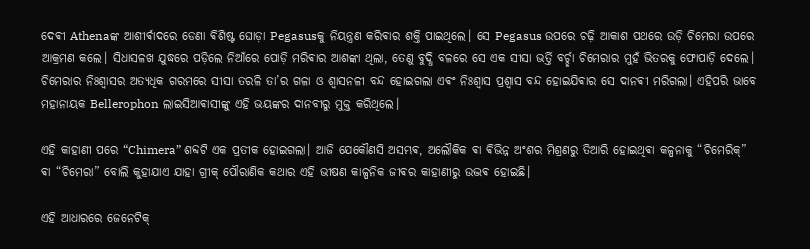ଦେଵୀ Athenaଙ୍କ ଆଶୀର୍ଵାଦରେ ଡେଣା ଵିଶିଷ୍ଟ ଘୋଡ଼ା Pegasusକୁ ନିୟନ୍ତ୍ରଣ କରିଵାର ଶକ୍ତି ପାଇଥିଲେ। ସେ Pegasus ଉପରେ ଚଢ଼ି ଆକାଶ ପଥରେ ଉଡ଼ି ଚିମେରା ଉପରେ ଆକ୍ରମଣ କଲେ। ସିଧାସଳଖ ଯୁଦ୍ଧରେ ପଡ଼ିଲେ ନିଆଁରେ ପୋଡ଼ି ମରିଵାର ଆଶଙ୍କା ଥିଲା, ତେଣୁ ବୁଦ୍ଧି ବଳରେ ସେ ଏକ ସୀସା ଭର୍ତ୍ତି ବର୍ଚ୍ଛା ଚିମେରାର ମୁହଁ ଭିତରକୁ ଫୋପାଡ଼ି ଦେଲେ। ଚିମେରାର ନିଃଶ୍ୱାସର ଅତ୍ୟଧିକ ଗରମରେ ସୀସା ତରଳି ତା’ର ଗଳା ଓ ଶ୍ୱାସନଳୀ ବନ୍ଦ ହୋଇଗଲା ଏଵଂ ନିଃଶ୍ବାସ ପ୍ରଶ୍ଵାସ ବନ୍ଦ ହୋଇଯିଵାର ସେ ଦାନଵୀ ମରିଗଲା। ଏହିପରି ଭାବେ ମହାନାୟକ Bellerophon ଲାଇସିଆଵାସୀଙ୍କୁ ଏହି ଭୟଙ୍କର ଦାନବୀରୁ ମୁକ୍ତ କରିଥିଲେ।

ଏହି କାହାଣୀ ପରେ “Chimera” ଶବ୍ଦଟି ଏକ ପ୍ରତୀକ ହୋଇଗଲା। ଆଜି ଯେକୌଣସି ଅସମ୍ଭଵ, ଅଲୌକିକ ଵା ଵିଭିନ୍ନ ଅଂଶର ମିଶ୍ରଣରୁ ତିଆରି ହୋଇଥିଵା କଳ୍ପନାକୁ “ଚିମେରିକ୍” ଵା “ଚିମେରା” ବୋଲି କୁହାଯାଏ ଯାହା ଗ୍ରୀକ୍ ପୌରାଣିକ କଥାର ଏହି ଭୀଷଣ କାଳ୍ପନିକ ଜୀଵର କାହାଣୀରୁ ଉଦ୍ଭଵ ହୋଇଛି।

ଏହି ଆଧାରରେ ଜେନେଟିକ୍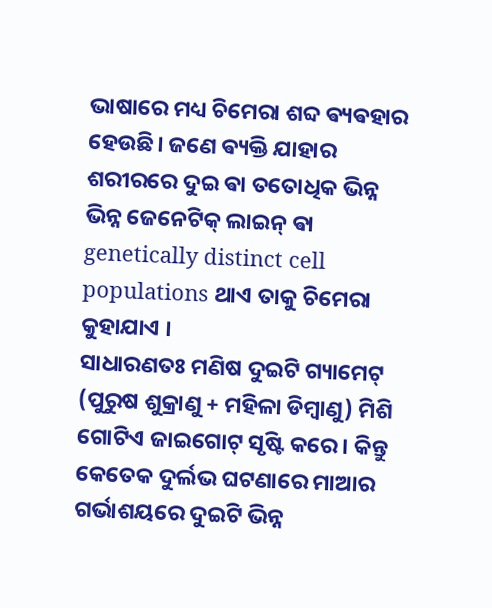ଭାଷାରେ ମଧ୍ୟ ଚିମେରା ଶବ୍ଦ ଵ୍ୟଵହାର ହେଉଛି। ଜଣେ ଵ୍ୟକ୍ତି ଯାହାର ଶରୀରରେ ଦୁଇ ଵା ତତୋଧିକ ଭିନ୍ନ ଭିନ୍ନ ଜେନେଟିକ୍ ଲାଇନ୍ ଵା genetically distinct cell populations ଥାଏ ତାକୁ ଚିମେରା କୁହାଯାଏ ।
ସାଧାରଣତଃ ମଣିଷ ଦୁଇଟି ଗ୍ୟାମେଟ୍ (ପୁରୁଷ ଶୁକ୍ରାଣୁ + ମହିଳା ଡିମ୍ବାଣୁ) ମିଶି ଗୋଟିଏ ଜାଇଗୋଟ୍ ସୃଷ୍ଟି କରେ। କିନ୍ତୁ କେତେକ ଦୁର୍ଲଭ ଘଟଣାରେ ମାଆର ଗର୍ଭାଶୟରେ ଦୁଇଟି ଭିନ୍ନ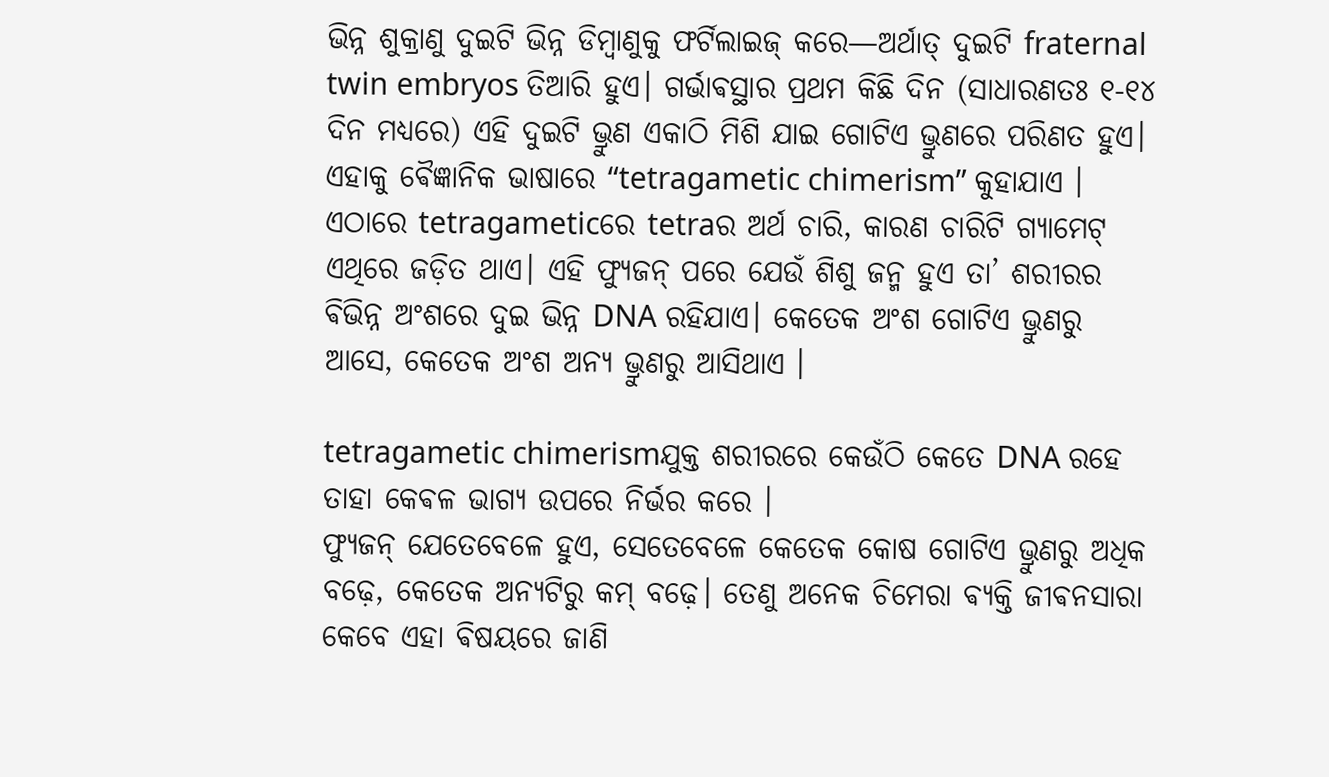ଭିନ୍ନ ଶୁକ୍ରାଣୁ ଦୁଇଟି ଭିନ୍ନ ଡିମ୍ବାଣୁକୁ ଫର୍ଟିଲାଇଜ୍ କରେ—ଅର୍ଥାତ୍ ଦୁଇଟି fraternal twin embryos ତିଆରି ହୁଏ। ଗର୍ଭାଵସ୍ଥାର ପ୍ରଥମ କିଛି ଦିନ (ସାଧାରଣତଃ ୧-୧୪ ଦିନ ମଧ୍ୟରେ) ଏହି ଦୁଇଟି ଭ୍ରୁଣ ଏକାଠି ମିଶି ଯାଇ ଗୋଟିଏ ଭ୍ରୁଣରେ ପରିଣତ ହୁଏ। ଏହାକୁ ଵୈଜ୍ଞାନିକ ଭାଷାରେ “tetragametic chimerism” କୁହାଯାଏ । ଏଠାରେ tetragameticରେ tetraର ଅର୍ଥ ଚାରି, କାରଣ ଚାରିଟି ଗ୍ୟାମେଟ୍ ଏଥିରେ ଜଡ଼ିତ ଥାଏ। ଏହି ଫ୍ୟୁଜନ୍ ପରେ ଯେଉଁ ଶିଶୁ ଜନ୍ମ ହୁଏ ତା’ ଶରୀରର ଵିଭିନ୍ନ ଅଂଶରେ ଦୁଇ ଭିନ୍ନ DNA ରହିଯାଏ। କେତେକ ଅଂଶ ଗୋଟିଏ ଭ୍ରୁଣରୁ ଆସେ, କେତେକ ଅଂଶ ଅନ୍ୟ ଭ୍ରୁଣରୁ ଆସିଥାଏ ।

tetragametic chimerismଯୁକ୍ତ ଶରୀରରେ କେଉଁଠି କେତେ DNA ରହେ ତାହା କେଵଳ ଭାଗ୍ୟ ଉପରେ ନିର୍ଭର କରେ ।
ଫ୍ୟୁଜନ୍ ଯେତେବେଳେ ହୁଏ, ସେତେବେଳେ କେତେକ କୋଷ ଗୋଟିଏ ଭ୍ରୁଣରୁ ଅଧିକ ବଢ଼େ, କେତେକ ଅନ୍ୟଟିରୁ କମ୍ ବଢ଼େ। ତେଣୁ ଅନେକ ଚିମେରା ଵ୍ୟକ୍ତି ଜୀଵନସାରା କେବେ ଏହା ଵିଷୟରେ ଜାଣି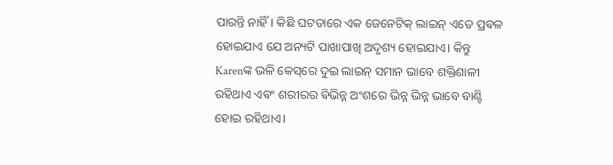ପାରନ୍ତି ନାହିଁ। କିଛି ଘଟତାରେ ଏକ ଜେନେଟିକ୍ ଲାଇନ୍ ଏତେ ପ୍ରଵଳ ହୋଇଯାଏ ଯେ ଅନ୍ୟଟି ପାଖାପାଖି ଅଦୃଶ୍ୟ ହୋଇଯାଏ। କିନ୍ତୁ Karenଙ୍କ ଭଳି କେସ୍‌ରେ ଦୁଇ ଲାଇନ୍ ସମାନ ଭାବେ ଶକ୍ତିଶାଳୀ ରହିଥାଏ ଏଵଂ ଶରୀରର ଵିଭିନ୍ନ ଅଂଶରେ ଭିନ୍ନ ଭିନ୍ନ ଭାବେ ବାଣ୍ଟି ହୋଇ ରହିଥାଏ।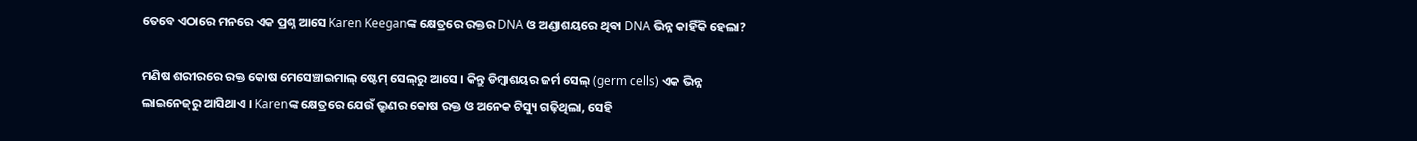ତେବେ ଏଠାରେ ମନରେ ଏକ ପ୍ରଶ୍ନ ଆସେ Karen Keeganଙ୍କ କ୍ଷେତ୍ରରେ ରକ୍ତର DNA ଓ ଅଣ୍ଡାଶୟରେ ଥିଵା DNA ଭିନ୍ନ କାହିଁକି ହେଲା?

ମଣିଷ ଶରୀରରେ ରକ୍ତ କୋଷ ମେସେଞ୍ଚାଇମାଲ୍ ଷ୍ଟେମ୍ ସେଲ୍‌ରୁ ଆସେ । କିନ୍ତୁ ଡିମ୍ବାଶୟର ଜର୍ମ ସେଲ୍ (germ cells) ଏକ ଭିନ୍ନ ଲାଇନେଜ୍‌ରୁ ଆସିଥାଏ । Karenଙ୍କ କ୍ଷେତ୍ରରେ ଯେଉଁ ଭ୍ରୁଣର କୋଷ ରକ୍ତ ଓ ଅନେକ ଟିସ୍ୟୁ ଗଢ଼ିଥିଲା, ସେହି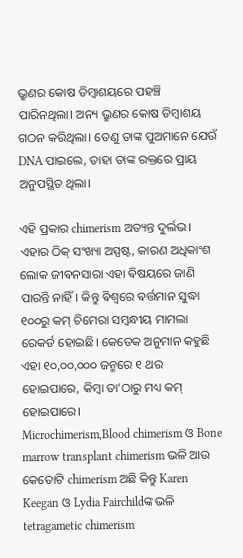ଭ୍ରୁଣର କୋଷ ଡିମ୍ବାଶୟରେ ପହଞ୍ଚି ପାରିନଥିଲା। ଅନ୍ୟ ଭ୍ରୁଣର କୋଷ ଡିମ୍ବାଶୟ ଗଠନ କରିଥିଲା। ତେଣୁ ତାଙ୍କ ପୁଅମାନେ ଯେଉଁ DNA ପାଇଲେ, ତାହା ତାଙ୍କ ରକ୍ତରେ ପ୍ରାୟ ଅନୁପସ୍ଥିତ ଥିଲା।

ଏହି ପ୍ରକାର chimerism ଅତ୍ୟନ୍ତ ଦୁର୍ଲଭ। ଏହାର ଠିକ୍ ସଂଖ୍ୟା ଅସ୍ପଷ୍ଟ, କାରଣ ଅଧିକାଂଶ ଲୋକ ଜୀଵନସାରା ଏହା ଵିଷୟରେ ଜାଣି ପାରନ୍ତି ନାହିଁ। କିନ୍ତୁ ଵିଶ୍ୱରେ ଵର୍ତ୍ତମାନ ସୁଦ୍ଧା ୧୦୦ରୁ କମ୍ ଚିମେରା ସମ୍ବନ୍ଧୀୟ ମାମଲା ରେକର୍ଡ ହୋଇଛି। କେତେକ ଅନୁମାନ କହୁଛି ଏହା ୧୦,୦୦,୦୦୦ ଜନ୍ମରେ ୧ ଥର ହୋଇପାରେ, କିମ୍ବା ତା’ଠାରୁ ମଧ୍ୟ କମ୍ ହୋଇପାରେ।
Microchimerism,Blood chimerism ଓ Bone marrow transplant chimerism ଭଳି ଆଉ କେତୋଟି chimerism ଅଛି କିନ୍ତୁ Karen Keegan ଓ Lydia Fairchildଙ୍କ ଭଳି tetragametic chimerism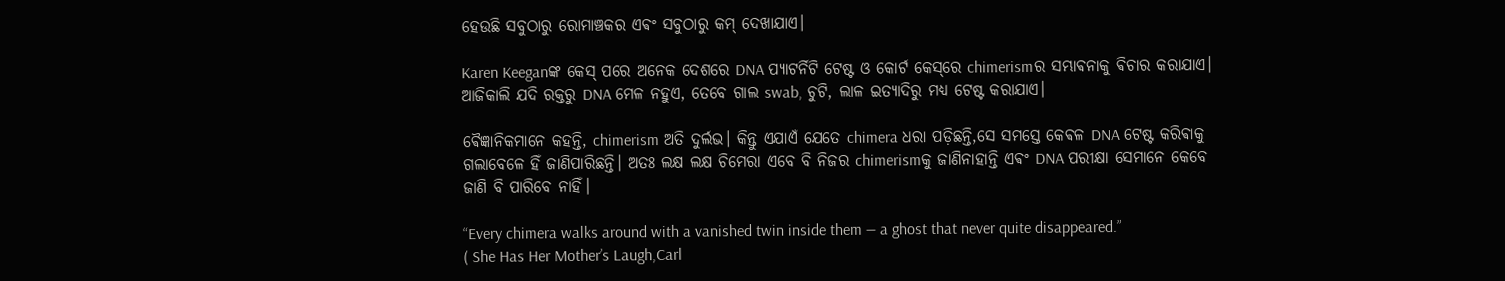ହେଉଛି ସବୁଠାରୁ ରୋମାଞ୍ଚକର ଏଵଂ ସବୁଠାରୁ କମ୍ ଦେଖାଯାଏ।

Karen Keeganଙ୍କ କେସ୍ ପରେ ଅନେକ ଦେଶରେ DNA ପ୍ୟାଟର୍ନିଟି ଟେଷ୍ଟ ଓ କୋର୍ଟ କେସ୍‌ରେ chimerismର ସମ୍ଭାଵନାକୁ ଵିଚାର କରାଯାଏ। ଆଜିକାଲି ଯଦି ରକ୍ତରୁ DNA ମେଳ ନହୁଏ, ତେବେ ଗାଲ swab, ଚୁଟି, ଲାଳ ଇତ୍ୟାଦିରୁ ମଧ୍ୟ ଟେଷ୍ଟ କରାଯାଏ।

ଵୈଜ୍ଞାନିକମାନେ କହନ୍ତି, chimerism ଅତି ଦୁର୍ଲଭ। କିନ୍ତୁ ଏଯାଏଁ ଯେତେ chimera ଧରା ପଡ଼ିଛନ୍ତି,ସେ ସମସ୍ତେ କେଵଳ DNA ଟେଷ୍ଟ କରିଵାକୁ ଗଲାବେଳେ ହିଁ ଜାଣିପାରିଛନ୍ତି। ଅତଃ ଲକ୍ଷ ଲକ୍ଷ ଚିମେରା ଏବେ ବି ନିଜର chimerismକୁ ଜାଣିନାହାନ୍ତି ଏଵଂ DNA ପରୀକ୍ଷା ସେମାନେ କେବେ ଜାଣି ବି ପାରିବେ ନାହିଁ।

“Every chimera walks around with a vanished twin inside them — a ghost that never quite disappeared.”
( She Has Her Mother’s Laugh,Carl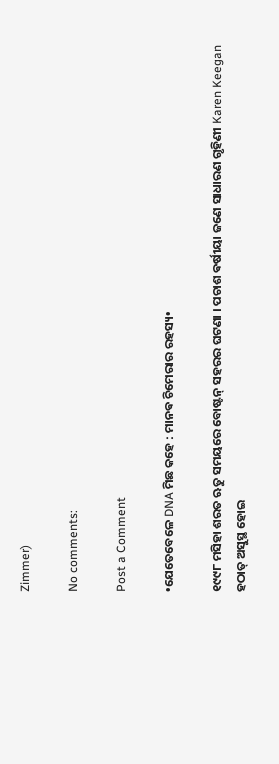Zimmer)

No comments:

Post a Comment

•ଯେତେବେଳେ DNA ମିଛ କହେ : ମାନଵ ଚିମେରାର ରହସ୍ୟ•

୧୯୯୮ ମସିହା ଶରତ ଋତୁ ସମୟରେ ବୋଷ୍ଟନ୍ ସହରର ଘଟଣା । ପଚାଶ ଵର୍ଷୀୟା ଜଣେ ସାଧାରଣ ଗୃହିଣୀ Karen Keegan ହଠାତ୍ ଅସୁସ୍ଥ ହୋଇ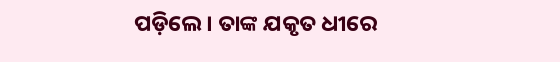ପଡ଼ିଲେ। ତାଙ୍କ ଯକୃତ ଧୀରେ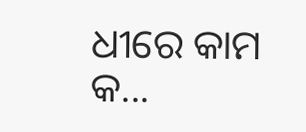ଧୀରେ କାମ କ...